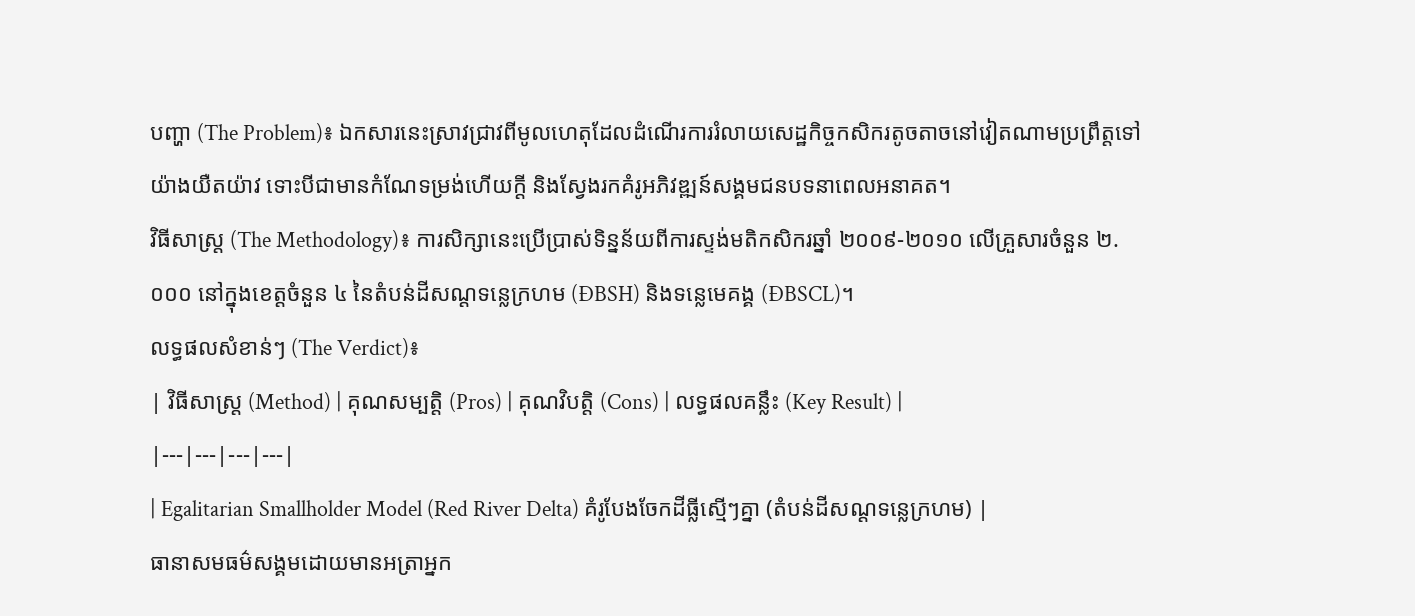បញ្ហា (The Problem)៖ ឯកសារនេះស្រាវជ្រាវពីមូលហេតុដែលដំណើរការរំលាយសេដ្ឋកិច្ចកសិករតូចតាចនៅវៀតណាមប្រព្រឹត្តទៅយ៉ាងយឺតយ៉ាវ ទោះបីជាមានកំណែទម្រង់ហើយក្តី និងស្វែងរកគំរូអភិវឌ្ឍន៍សង្គមជនបទនាពេលអនាគត។
វិធីសាស្ត្រ (The Methodology)៖ ការសិក្សានេះប្រើប្រាស់ទិន្នន័យពីការស្ទង់មតិកសិករឆ្នាំ ២០០៩-២០១០ លើគ្រួសារចំនួន ២.០០០ នៅក្នុងខេត្តចំនួន ៤ នៃតំបន់ដីសណ្ដទន្លេក្រហម (ĐBSH) និងទន្លេមេគង្គ (ĐBSCL)។
លទ្ធផលសំខាន់ៗ (The Verdict)៖
| វិធីសាស្ត្រ (Method) | គុណសម្បត្តិ (Pros) | គុណវិបត្តិ (Cons) | លទ្ធផលគន្លឹះ (Key Result) |
|---|---|---|---|
| Egalitarian Smallholder Model (Red River Delta) គំរូបែងចែកដីធ្លីស្មើៗគ្នា (តំបន់ដីសណ្ដទន្លេក្រហម) |
ធានាសមធម៌សង្គមដោយមានអត្រាអ្នក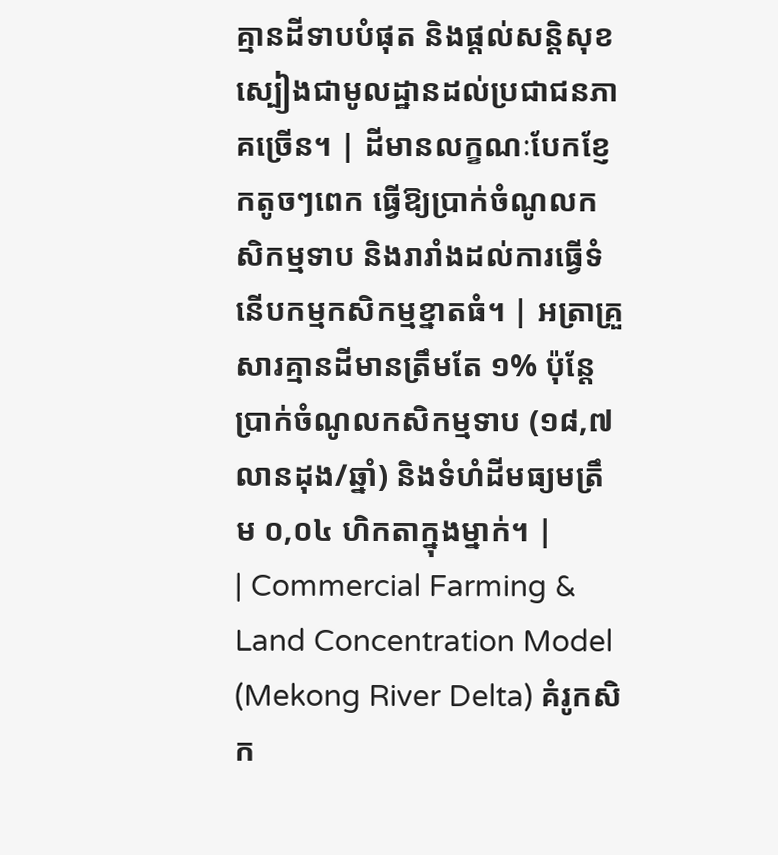គ្មានដីទាបបំផុត និងផ្តល់សន្តិសុខស្បៀងជាមូលដ្ឋានដល់ប្រជាជនភាគច្រើន។ | ដីមានលក្ខណៈបែកខ្ញែកតូចៗពេក ធ្វើឱ្យប្រាក់ចំណូលកសិកម្មទាប និងរារាំងដល់ការធ្វើទំនើបកម្មកសិកម្មខ្នាតធំ។ | អត្រាគ្រួសារគ្មានដីមានត្រឹមតែ ១% ប៉ុន្តែប្រាក់ចំណូលកសិកម្មទាប (១៨,៧ លានដុង/ឆ្នាំ) និងទំហំដីមធ្យមត្រឹម ០,០៤ ហិកតាក្នុងម្នាក់។ |
| Commercial Farming & Land Concentration Model (Mekong River Delta) គំរូកសិក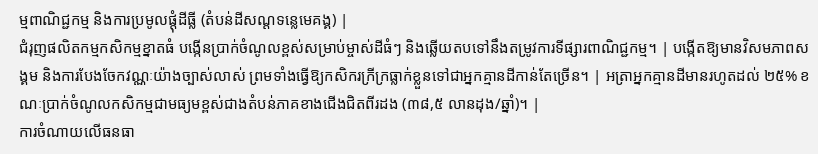ម្មពាណិជ្ជកម្ម និងការប្រមូលផ្តុំដីធ្លី (តំបន់ដីសណ្ដទន្លេមេគង្គ) |
ជំរុញផលិតកម្មកសិកម្មខ្នាតធំ បង្កើនប្រាក់ចំណូលខ្ពស់សម្រាប់ម្ចាស់ដីធំៗ និងឆ្លើយតបទៅនឹងតម្រូវការទីផ្សារពាណិជ្ជកម្ម។ | បង្កើតឱ្យមានវិសមភាពសង្គម និងការបែងចែកវណ្ណៈយ៉ាងច្បាស់លាស់ ព្រមទាំងធ្វើឱ្យកសិករក្រីក្រធ្លាក់ខ្លួនទៅជាអ្នកគ្មានដីកាន់តែច្រើន។ | អត្រាអ្នកគ្មានដីមានរហូតដល់ ២៥% ខណៈប្រាក់ចំណូលកសិកម្មជាមធ្យមខ្ពស់ជាងតំបន់ភាគខាងជើងជិតពីរដង (៣៨,៥ លានដុង/ឆ្នាំ)។ |
ការចំណាយលើធនធា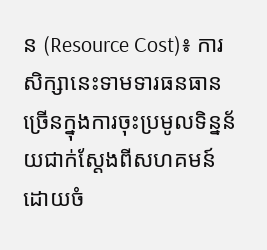ន (Resource Cost)៖ ការសិក្សានេះទាមទារធនធានច្រើនក្នុងការចុះប្រមូលទិន្នន័យជាក់ស្តែងពីសហគមន៍ ដោយចំ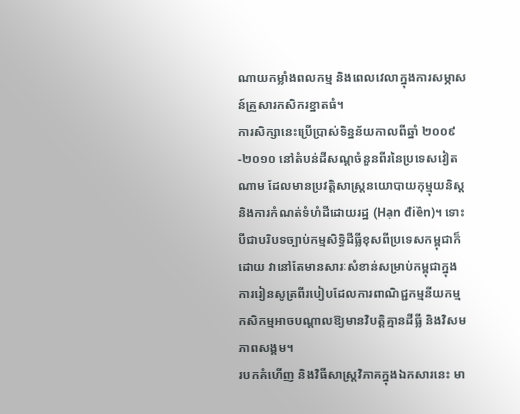ណាយកម្លាំងពលកម្ម និងពេលវេលាក្នុងការសម្ភាសន៍គ្រួសារកសិករខ្នាតធំ។
ការសិក្សានេះប្រើប្រាស់ទិន្នន័យកាលពីឆ្នាំ ២០០៩-២០១០ នៅតំបន់ដីសណ្ដចំនួនពីរនៃប្រទេសវៀតណាម ដែលមានប្រវត្តិសាស្ត្រនយោបាយកុម្មុយនិស្ត និងការកំណត់ទំហំដីដោយរដ្ឋ (Hạn điền)។ ទោះបីជាបរិបទច្បាប់កម្មសិទ្ធិដីធ្លីខុសពីប្រទេសកម្ពុជាក៏ដោយ វានៅតែមានសារៈសំខាន់សម្រាប់កម្ពុជាក្នុងការរៀនសូត្រពីរបៀបដែលការពាណិជ្ជកម្មនីយកម្មកសិកម្មអាចបណ្តាលឱ្យមានវិបត្តិគ្មានដីធ្លី និងវិសមភាពសង្គម។
របកគំហើញ និងវិធីសាស្ត្រវិភាគក្នុងឯកសារនេះ មា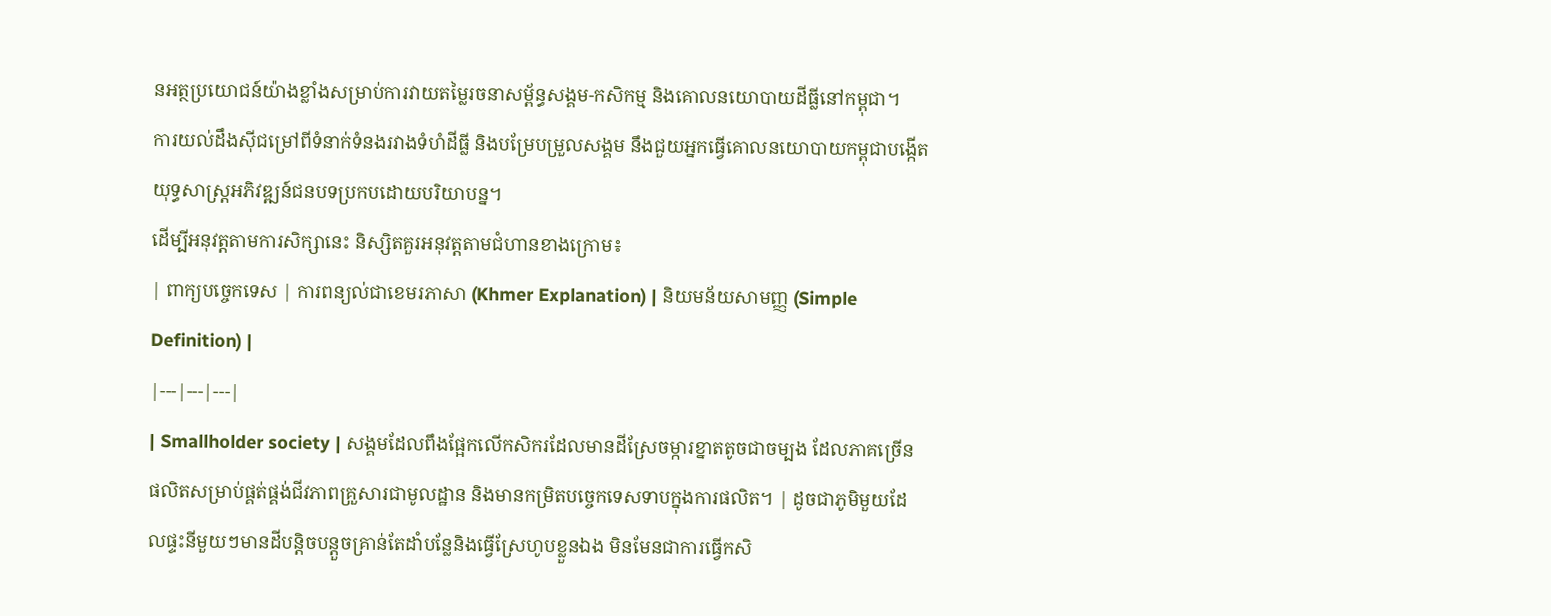នអត្ថប្រយោជន៍យ៉ាងខ្លាំងសម្រាប់ការវាយតម្លៃរចនាសម្ព័ន្ធសង្គម-កសិកម្ម និងគោលនយោបាយដីធ្លីនៅកម្ពុជា។
ការយល់ដឹងស៊ីជម្រៅពីទំនាក់ទំនងរវាងទំហំដីធ្លី និងបម្រែបម្រួលសង្គម នឹងជួយអ្នកធ្វើគោលនយោបាយកម្ពុជាបង្កើតយុទ្ធសាស្ត្រអភិវឌ្ឍន៍ជនបទប្រកបដោយបរិយាបន្ន។
ដើម្បីអនុវត្តតាមការសិក្សានេះ និស្សិតគួរអនុវត្តតាមជំហានខាងក្រោម៖
| ពាក្យបច្ចេកទេស | ការពន្យល់ជាខេមរភាសា (Khmer Explanation) | និយមន័យសាមញ្ញ (Simple Definition) |
|---|---|---|
| Smallholder society | សង្គមដែលពឹងផ្អែកលើកសិករដែលមានដីស្រែចម្ការខ្នាតតូចជាចម្បង ដែលភាគច្រើនផលិតសម្រាប់ផ្គត់ផ្គង់ជីវភាពគ្រួសារជាមូលដ្ឋាន និងមានកម្រិតបច្ចេកទេសទាបក្នុងការផលិត។ | ដូចជាភូមិមួយដែលផ្ទះនីមួយៗមានដីបន្តិចបន្តួចគ្រាន់តែដាំបន្លែនិងធ្វើស្រែហូបខ្លួនឯង មិនមែនជាការធ្វើកសិ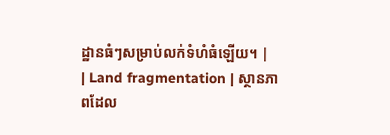ដ្ឋានធំៗសម្រាប់លក់ទំហំធំឡើយ។ |
| Land fragmentation | ស្ថានភាពដែល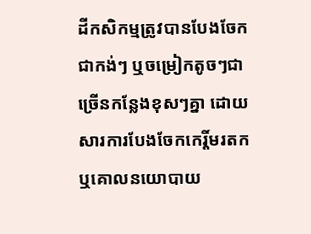ដីកសិកម្មត្រូវបានបែងចែកជាកង់ៗ ឬចម្រៀកតូចៗជាច្រើនកន្លែងខុសៗគ្នា ដោយសារការបែងចែកកេរ្តិ៍មរតក ឬគោលនយោបាយ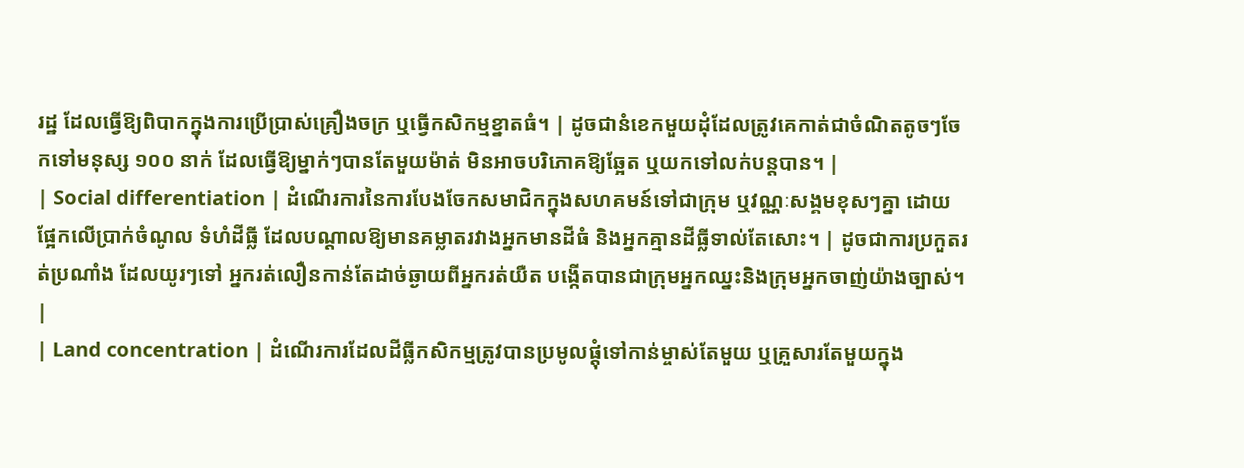រដ្ឋ ដែលធ្វើឱ្យពិបាកក្នុងការប្រើប្រាស់គ្រឿងចក្រ ឬធ្វើកសិកម្មខ្នាតធំ។ | ដូចជានំខេកមួយដុំដែលត្រូវគេកាត់ជាចំណិតតូចៗចែកទៅមនុស្ស ១០០ នាក់ ដែលធ្វើឱ្យម្នាក់ៗបានតែមួយម៉ាត់ មិនអាចបរិភោគឱ្យឆ្អែត ឬយកទៅលក់បន្តបាន។ |
| Social differentiation | ដំណើរការនៃការបែងចែកសមាជិកក្នុងសហគមន៍ទៅជាក្រុម ឬវណ្ណៈសង្គមខុសៗគ្នា ដោយផ្អែកលើប្រាក់ចំណូល ទំហំដីធ្លី ដែលបណ្តាលឱ្យមានគម្លាតរវាងអ្នកមានដីធំ និងអ្នកគ្មានដីធ្លីទាល់តែសោះ។ | ដូចជាការប្រកួតរត់ប្រណាំង ដែលយូរៗទៅ អ្នករត់លឿនកាន់តែដាច់ឆ្ងាយពីអ្នករត់យឺត បង្កើតបានជាក្រុមអ្នកឈ្នះនិងក្រុមអ្នកចាញ់យ៉ាងច្បាស់។ |
| Land concentration | ដំណើរការដែលដីធ្លីកសិកម្មត្រូវបានប្រមូលផ្តុំទៅកាន់ម្ចាស់តែមួយ ឬគ្រួសារតែមួយក្នុង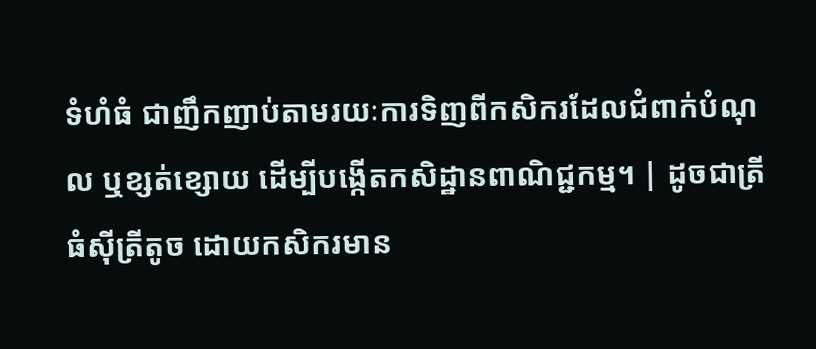ទំហំធំ ជាញឹកញាប់តាមរយៈការទិញពីកសិករដែលជំពាក់បំណុល ឬខ្សត់ខ្សោយ ដើម្បីបង្កើតកសិដ្ឋានពាណិជ្ជកម្ម។ | ដូចជាត្រីធំស៊ីត្រីតូច ដោយកសិករមាន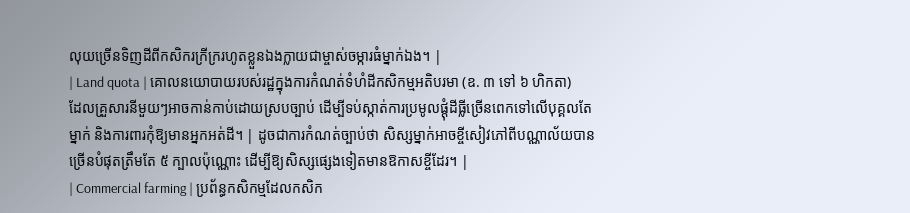លុយច្រើនទិញដីពីកសិករក្រីក្ររហូតខ្លួនឯងក្លាយជាម្ចាស់ចម្ការធំម្នាក់ឯង។ |
| Land quota | គោលនយោបាយរបស់រដ្ឋក្នុងការកំណត់ទំហំដីកសិកម្មអតិបរមា (ឧ. ៣ ទៅ ៦ ហិកតា) ដែលគ្រួសារនីមួយៗអាចកាន់កាប់ដោយស្របច្បាប់ ដើម្បីទប់ស្កាត់ការប្រមូលផ្តុំដីធ្លីច្រើនពេកទៅលើបុគ្គលតែម្នាក់ និងការពារកុំឱ្យមានអ្នកអត់ដី។ | ដូចជាការកំណត់ច្បាប់ថា សិស្សម្នាក់អាចខ្ចីសៀវភៅពីបណ្ណាល័យបានច្រើនបំផុតត្រឹមតែ ៥ ក្បាលប៉ុណ្ណោះ ដើម្បីឱ្យសិស្សផ្សេងទៀតមានឱកាសខ្ចីដែរ។ |
| Commercial farming | ប្រព័ន្ធកសិកម្មដែលកសិក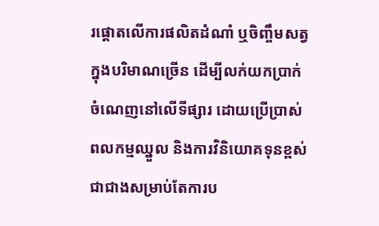រផ្តោតលើការផលិតដំណាំ ឬចិញ្ចឹមសត្វក្នុងបរិមាណច្រើន ដើម្បីលក់យកប្រាក់ចំណេញនៅលើទីផ្សារ ដោយប្រើប្រាស់ពលកម្មឈ្នួល និងការវិនិយោគទុនខ្ពស់ ជាជាងសម្រាប់តែការប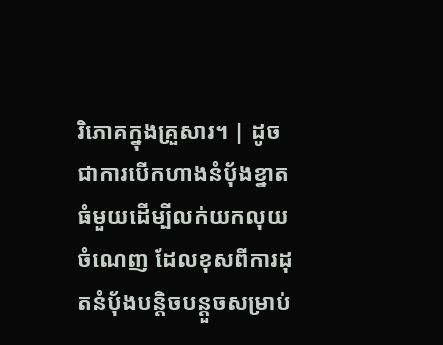រិភោគក្នុងគ្រួសារ។ | ដូចជាការបើកហាងនំប៉័ងខ្នាតធំមួយដើម្បីលក់យកលុយចំណេញ ដែលខុសពីការដុតនំប៉័ងបន្តិចបន្តួចសម្រាប់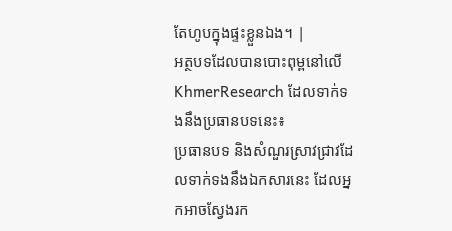តែហូបក្នុងផ្ទះខ្លួនឯង។ |
អត្ថបទដែលបានបោះពុម្ពនៅលើ KhmerResearch ដែលទាក់ទងនឹងប្រធានបទនេះ៖
ប្រធានបទ និងសំណួរស្រាវជ្រាវដែលទាក់ទងនឹងឯកសារនេះ ដែលអ្នកអាចស្វែងរក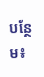បន្ថែម៖